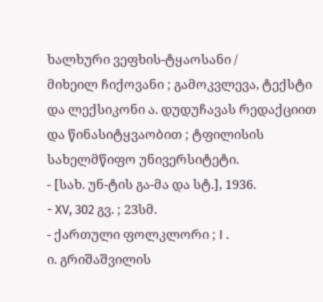ხალხური ვეფხის-ტყაოსანი /
მიხეილ ჩიქოვანი ; გამოკვლევა, ტექსტი და ლექსიკონი ა. დუდუჩავას რედაქციით და წინასიტყვაობით ; ტფილისის სახელმწიფო უნივერსიტეტი.
- [სახ. უნ-ტის გა-მა და სტ.], 1936.
- XV, 302 გვ. ; 23სმ.
- ქართული ფოლკლორი ; I .
ი. გრიშაშვილის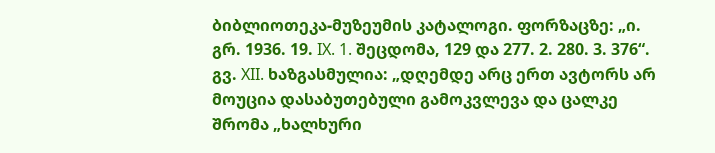ბიბლიოთეკა-მუზეუმის კატალოგი. ფორზაცზე: „ი. გრ. 1936. 19. IX. 1. შეცდომა, 129 და 277. 2. 280. 3. 376“. გვ. XII. ხაზგასმულია: „დღემდე არც ერთ ავტორს არ მოუცია დასაბუთებული გამოკვლევა და ცალკე შრომა „ხალხური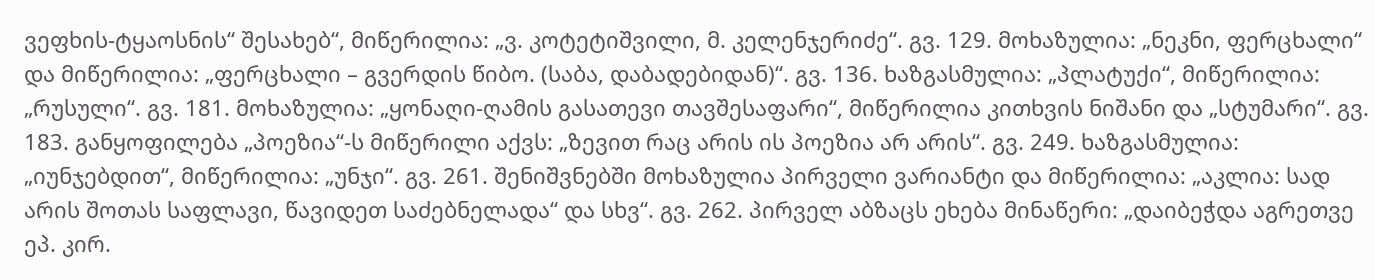ვეფხის-ტყაოსნის“ შესახებ“, მიწერილია: „ვ. კოტეტიშვილი, მ. კელენჯერიძე“. გვ. 129. მოხაზულია: „ნეკნი, ფერცხალი“ და მიწერილია: „ფერცხალი – გვერდის წიბო. (საბა, დაბადებიდან)“. გვ. 136. ხაზგასმულია: „პლატუქი“, მიწერილია: „რუსული“. გვ. 181. მოხაზულია: „ყონაღი-ღამის გასათევი თავშესაფარი“, მიწერილია კითხვის ნიშანი და „სტუმარი“. გვ. 183. განყოფილება „პოეზია“-ს მიწერილი აქვს: „ზევით რაც არის ის პოეზია არ არის“. გვ. 249. ხაზგასმულია: „იუნჯებდით“, მიწერილია: „უნჯი“. გვ. 261. შენიშვნებში მოხაზულია პირველი ვარიანტი და მიწერილია: „აკლია: სად არის შოთას საფლავი, წავიდეთ საძებნელადა“ და სხვ“. გვ. 262. პირველ აბზაცს ეხება მინაწერი: „დაიბეჭდა აგრეთვე ეპ. კირ.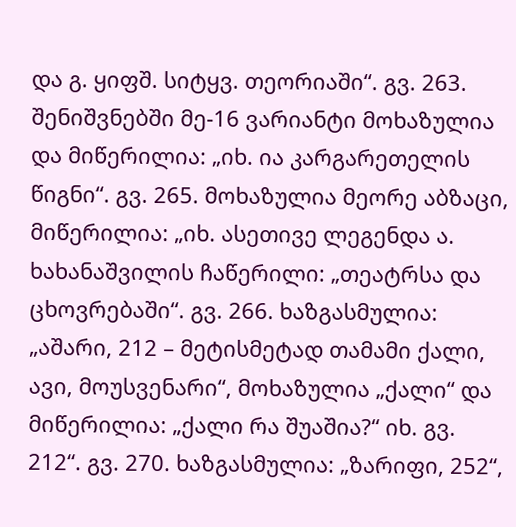და გ. ყიფშ. სიტყვ. თეორიაში“. გვ. 263. შენიშვნებში მე-16 ვარიანტი მოხაზულია და მიწერილია: „იხ. ია კარგარეთელის წიგნი“. გვ. 265. მოხაზულია მეორე აბზაცი, მიწერილია: „იხ. ასეთივე ლეგენდა ა. ხახანაშვილის ჩაწერილი: „თეატრსა და ცხოვრებაში“. გვ. 266. ხაზგასმულია: „აშარი, 212 – მეტისმეტად თამამი ქალი, ავი, მოუსვენარი“, მოხაზულია „ქალი“ და მიწერილია: „ქალი რა შუაშია?“ იხ. გვ. 212“. გვ. 270. ხაზგასმულია: „ზარიფი, 252“,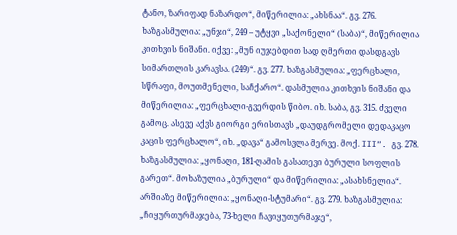ტანო, ზარიფად ნაზარდო“, მიწერილია: „ახსნაა“. გვ. 276. ხაზგასმულია: „უნჯი“, 249 – უტყვი „საქონელი“ (საბა)“, მიწერილია კითხვის ნიშანი. იქვე: „მუნ იუჯებდით სად ღმერთი დასდგავს სიმართლის კარავსა. (249)“. გვ. 277. ხაზგასმულია: „ფერცხალი, სწრაფი, მოუთმენელი, საჩქარო“. დასმულია კითხვის ნიშანი და მიწერილია: „ფერცხალი-გვერდის წიბო. იხ. საბა, გვ. 315. ძველი გამოც. ასევე აქვს გიორგი ერისთავს „დაუდგრომელი დედაკაცო კაცის ფერცხალო“, იხ. „დავა“ გამოსვლა მერვე. მოქ. III“. გვ. 278. ხაზგასმულია: „ყონაღი, 181-ღამის გასათევი ბურული სოფლის გარეთ“. მოხაზულია „ბურული“ და მიწერილია: „ასახსნელია“. არშიაზე მიწერილია: „ყონაღი-სტუმარი“. გვ. 279. ხაზგასმულია: „ჩიყურთურმაჯება, 73-ხელი ჩავიყუთურმაჯე“,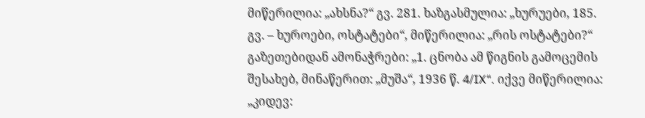მიწერილია: „ახსნა?“ გვ. 281. ხაზგასმულია: „ხურუები, 185. გვ. – ხუროები, ოსტატები“, მიწერილია: „რის ოსტატები?“ გაზეთებიდან ამონაჭრები: „1. ცნობა ამ წიგნის გამოცემის შესახებ, მინაწერით: „მუშა“, 1936 წ. 4/IX“. იქვე მიწერილია: „კიდევ: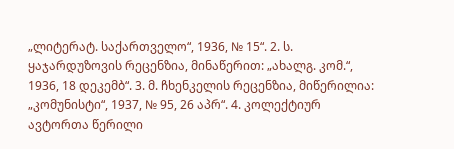„ლიტერატ. საქართველო“, 1936, № 15“. 2. ს. ყაჯარდუზოვის რეცენზია, მინაწერით: „ახალგ. კომ.“, 1936, 18 დეკემბ“. 3. მ. ჩხენკელის რეცენზია, მიწერილია: „კომუნისტი“, 1937, № 95, 26 აპრ“. 4. კოლექტიურ ავტორთა წერილი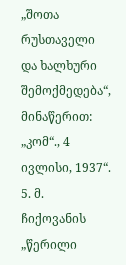„შოთა რუსთაველი და ხალხური შემოქმედება“, მინაწერით: „კომ“., 4 ივლისი, 1937“. 5. მ. ჩიქოვანის „წერილი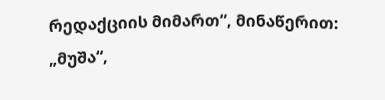რედაქციის მიმართ“, მინაწერით: „მუშა“,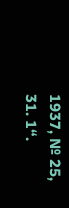1937, № 25, 31. 1“.